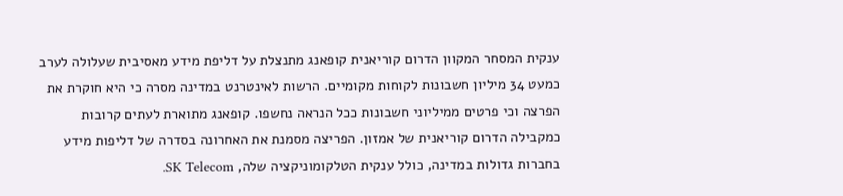ענקית המסחר המקוון הדרום קוריאנית קופאנג מתנצלת על דליפת מידע מאסיבית שעלולה לערב כמעט 34 מיליון חשבונות לקוחות מקומיים. הרשות לאינטרנט במדינה מסרה כי היא חוקרת את הפרצה וכי פרטים ממיליוני חשבונות ככל הנראה נחשפו. קופאנג מתוארת לעתים קרובות כמקבילה הדרום קוריאנית של אמזון. הפריצה מסמנת את האחרונה בסדרה של דליפות מידע בחברות גדולות במדינה, כולל ענקית הטלקומוניקציה שלה, SK Telecom.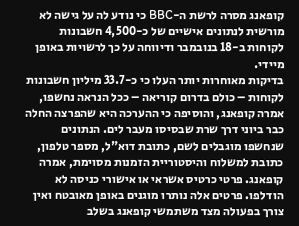קופאנג מסרה לרשת ה-BBC כי נודע לה על גישה לא מורשית לנתונים אישיים של כ-4,500 חשבונות לקוחות ב-18 בנובמבר ודיווחה על כך לרשויות באופן מיידי.
בדיקות מאוחרות יותר העלו כי כ-33.7 מיליון חשבונות לקוחות – כולם בדרום קוריאה – ככל הנראה נחשפו, אמרה קופאנג, והוסיפה כי ההערכה היא שהפרצה החלה כבר ביוני דרך שרת שבסיסו מעבר לים. הנתונים שנחשפו מוגבלים לשם, כתובת דוא"ל, מספר טלפון, כתובת למשלוח והיסטוריית הזמנות מסוימת, אמרה קופאנג. פרטי כרטיס אשראי או אישורי כניסה לא הודלפו. פרטים אלה נותרו מוגנים באופן מאובטח ואין צורך בפעולה מצד משתמשי קופאנג בשלב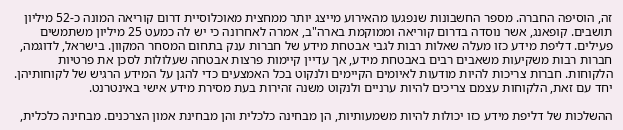זה, הוסיפה החברה. מספר החשבונות שנפגעו מהאירוע מייצג יותר ממחצית מאוכלוסיית דרום קוריאה המונה כ-52 מיליון תושבים. קופאנג, אשר נוסדה בדרום קוריאה וממוקמת בארה"ב, אמרה לאחרונה כי יש לה כמעט 25 מיליון משתמשים פעילים. דליפת מידע כזו מעלה שאלות רבות לגבי אבטחת מידע של חברות ענק בתחום המסחר המקוון. בישראל, לדוגמה, חברות רבות משקיעות משאבים רבים באבטחת מידע, אך עדיין קיימות פרצות אבטחה שעלולות לסכן את פרטיות הלקוחות. חברות צריכות להיות מודעות לאיומים הקיימים ולנקוט בכל האמצעים כדי להגן על המידע הרגיש של לקוחותיהן. יחד עם זאת, הלקוחות עצמם צריכים להיות ערניים ולנקוט משנה זהירות בעת מסירת מידע אישי באינטרנט.

ההשלכות של דליפת מידע כזו יכולות להיות משמעותיות, הן מבחינה כלכלית והן מבחינת אמון הצרכנים. מבחינה כלכלית,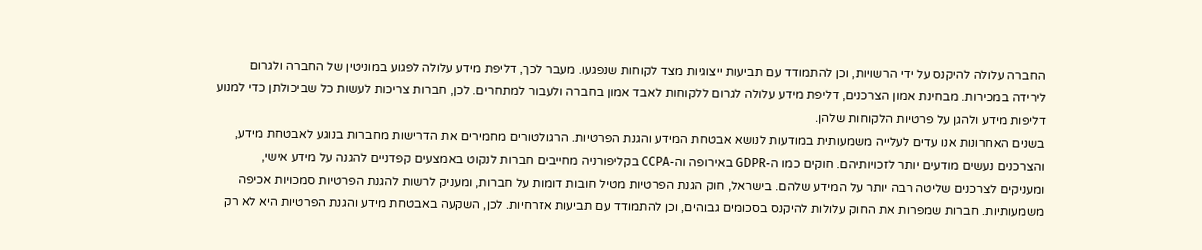החברה עלולה להיקנס על ידי הרשויות, וכן להתמודד עם תביעות ייצוגיות מצד לקוחות שנפגעו. מעבר לכך, דליפת מידע עלולה לפגוע במוניטין של החברה ולגרום לירידה במכירות. מבחינת אמון הצרכנים, דליפת מידע עלולה לגרום ללקוחות לאבד אמון בחברה ולעבור למתחרים. לכן, חברות צריכות לעשות כל שביכולתן כדי למנוע דליפות מידע ולהגן על פרטיות הלקוחות שלהן.
בשנים האחרונות אנו עדים לעלייה משמעותית במודעות לנושא אבטחת המידע והגנת הפרטיות. הרגולטורים מחמירים את הדרישות מחברות בנוגע לאבטחת מידע, והצרכנים נעשים מודעים יותר לזכויותיהם. חוקים כמו ה-GDPR באירופה וה-CCPA בקליפורניה מחייבים חברות לנקוט באמצעים קפדניים להגנה על מידע אישי, ומעניקים לצרכנים שליטה רבה יותר על המידע שלהם. בישראל, חוק הגנת הפרטיות מטיל חובות דומות על חברות, ומעניק לרשות להגנת הפרטיות סמכויות אכיפה משמעותיות. חברות שמפרות את החוק עלולות להיקנס בסכומים גבוהים, וכן להתמודד עם תביעות אזרחיות. לכן, השקעה באבטחת מידע והגנת הפרטיות היא לא רק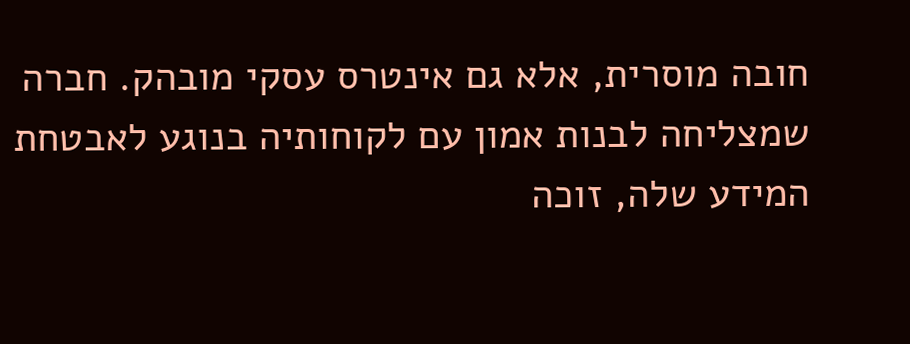חובה מוסרית, אלא גם אינטרס עסקי מובהק. חברה שמצליחה לבנות אמון עם לקוחותיה בנוגע לאבטחת המידע שלה, זוכה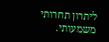ליתרון תחרותי משמעותי.